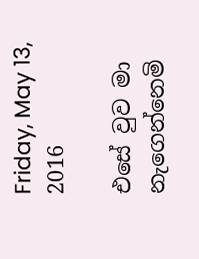Friday, May 13, 2016

එසේ වුව මා නැගෙන්නෙමි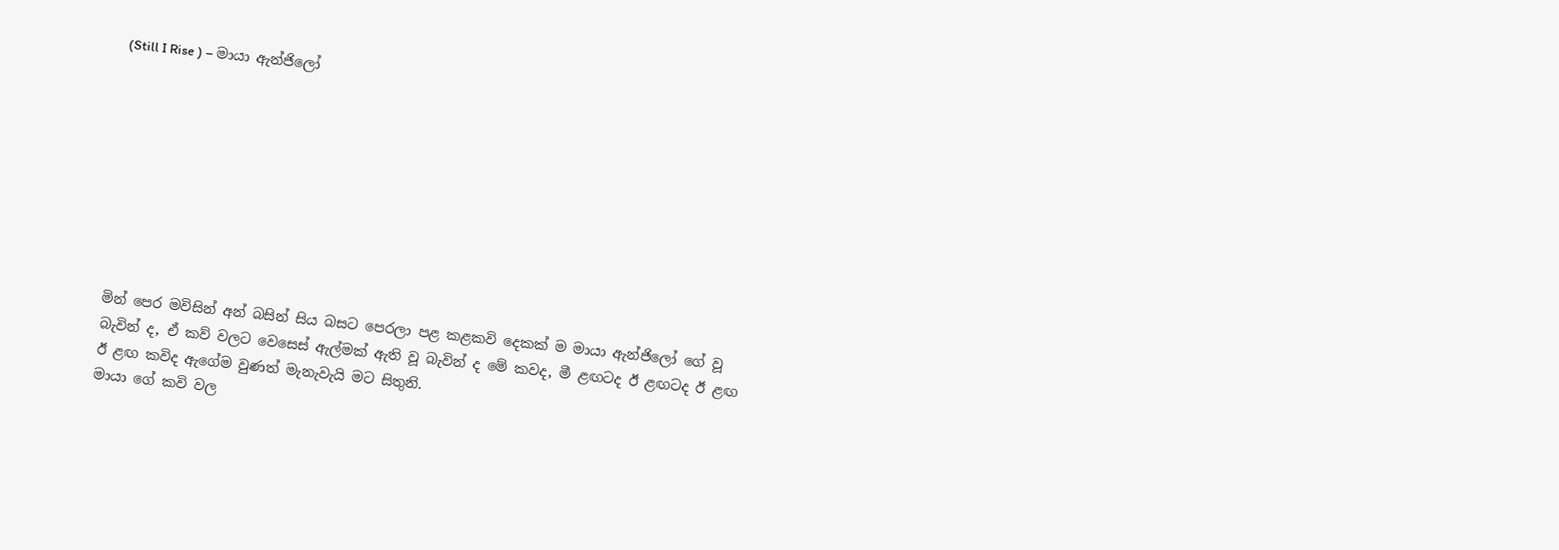(Still I Rise ) – මායා ඇන්ජිලෝ









මින් පෙර මවිසින් අන් බසින් සිය බසට පෙරලා පළ කළකවි දෙකක් ම මායා ඇන්ජිලෝ ගේ වූ බැවින් ද, ඒ කව් වලට වෙසෙස් ඇල්මක් ඇති වූ බැවින් ද මේ කවද, මී ළඟටද ඊ ළඟටද ඊ ළඟ ඊ ළඟ කවිද ඇගේම වුණත් මැනැවැයි මට සිතුනි.
මායා ගේ කවි වල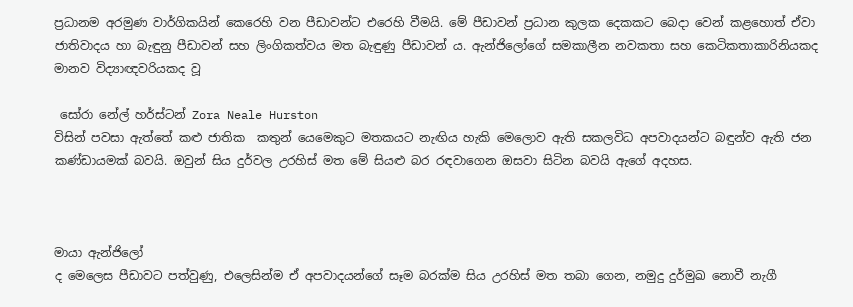ප්‍රධානම අරමුණ වාර්ගිකයින් කෙරෙහි වන පීඩාවන්ට එරෙහි වීමයි. මේ පීඩාවන් ප්‍රධාන කුලක දෙකකට බෙදා වෙන් කළහොත් ඒවා ජාතිවාදය හා බැඳුනු පීඩාවන් සහ ලිංගිකත්වය මත බැඳුණු පීඩාවන් ය. ඇන්ජිලෝගේ සමකාලීන නවකතා සහ කෙටිකතාකාරිනියකද මානව විද්‍යාඥවරියකද වූ

 සෝරා නේල් හර්ස්ටන් Zora Neale Hurston
විසින් පවසා ඇත්තේ කළු ජාතික  කතුන් යෙමෙකුට මතකයට නැඟිය හැකි මෙලොව ඇති සකලවිධ අපවාදයන්ට බඳුන්ව ඇති ජන කණ්ඩායමක් බවයි. ඔවුන් සිය දුර්වල උරහිස් මත මේ සියළු බර රඳවාගෙන ඔසවා සිටින බවයි ඇගේ අදහස.



මායා ඇන්ජිලෝ
ද මෙලෙස පීඩාවට පත්වුණු, එලෙසින්ම ඒ අපවාදයන්ගේ සෑම බරක්ම සිය උරහිස් මත තබා ගෙන, නමුදු දුර්මුඛ නොවී නැගී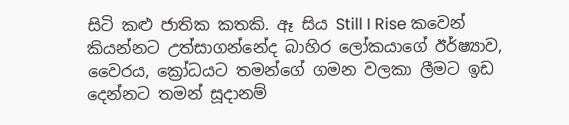සිටි කළු ජාතික කතකි. ඈ සිය Still I Rise කවෙන් කියන්නට උත්සාගන්නේද බාහිර ලෝකයාගේ ඊර්ෂ්‍යාව, වෛරය, ක්‍රෝධයට තමන්ගේ ගමන වලකා ලීමට ඉඩ දෙන්නට තමන් සූදානම්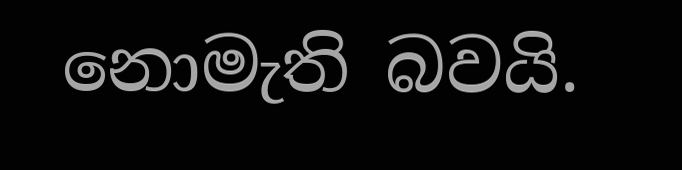නොමැති බවයි.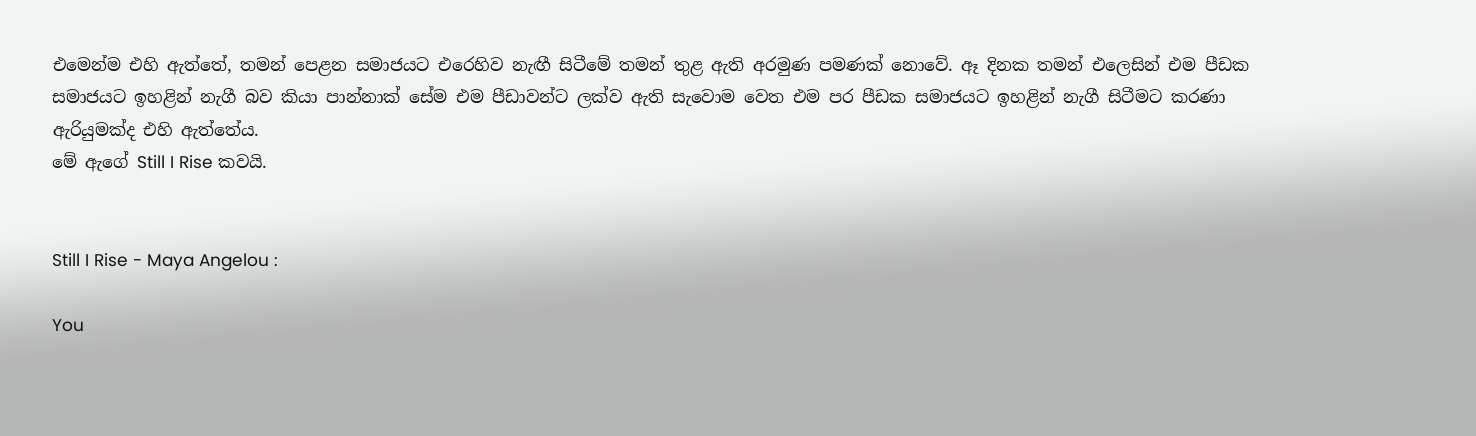එමෙන්ම එහි ඇත්තේ, තමන් පෙළන සමාජයට එරෙහිව නැඟී සිටීමේ තමන් තුළ ඇති අරමුණ පමණක් නොවේ. ඈ දිනක තමන් එලෙසින් එම පීඩක සමාජයට ඉහළින් නැගී බව කියා පාන්නාක් සේම එම පීඩාවන්ට ලක්ව ඇති සැවොම වෙත එම පර පීඩක සමාජයට ඉහළින් නැගී සිටීමට කරණා ඇරියුමක්ද එහි ඇත්තේය.
මේ ඇගේ Still I Rise කවයි.


Still I Rise - Maya Angelou :

You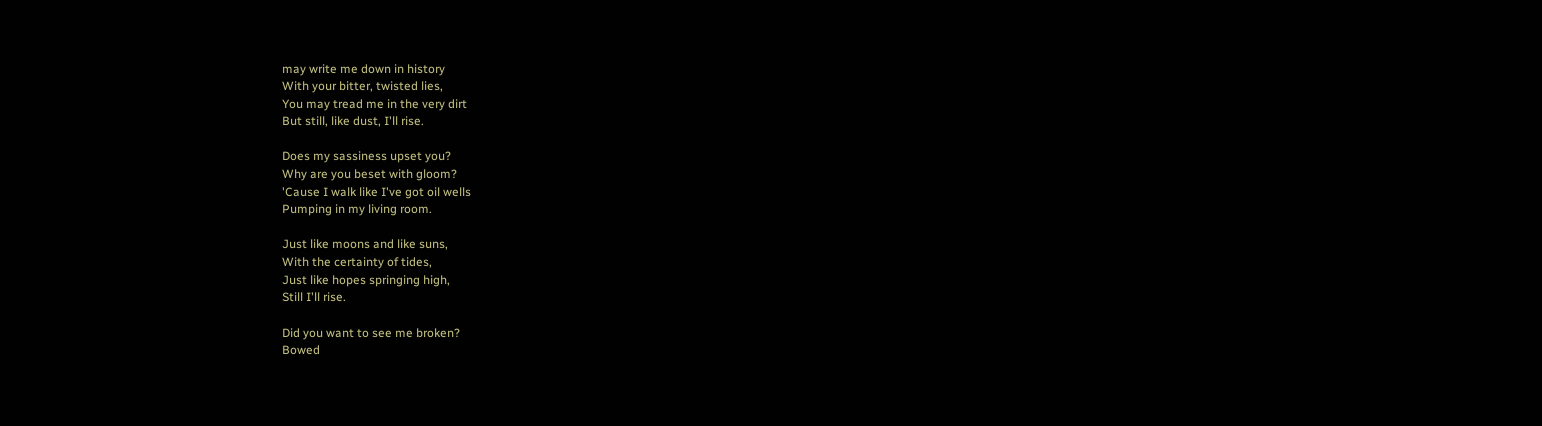may write me down in history
With your bitter, twisted lies,
You may tread me in the very dirt
But still, like dust, I'll rise.

Does my sassiness upset you?
Why are you beset with gloom?
'Cause I walk like I've got oil wells
Pumping in my living room.

Just like moons and like suns,
With the certainty of tides,
Just like hopes springing high,
Still I'll rise.

Did you want to see me broken?
Bowed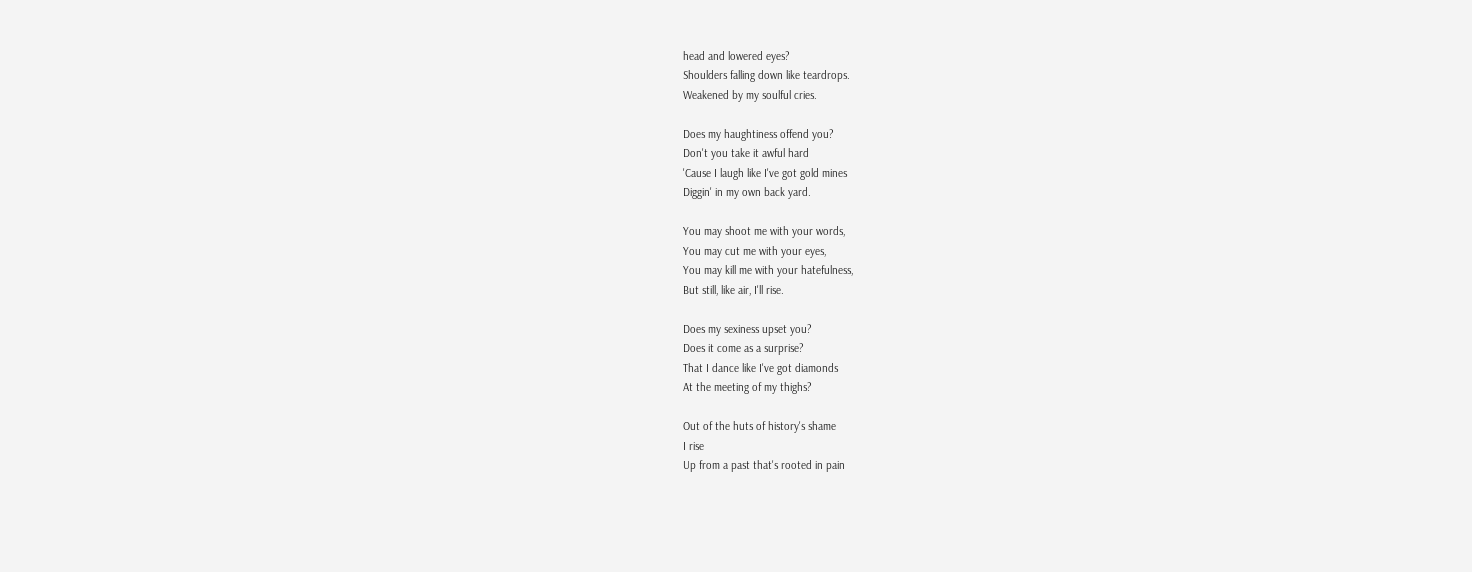head and lowered eyes?
Shoulders falling down like teardrops.
Weakened by my soulful cries.

Does my haughtiness offend you?
Don't you take it awful hard
'Cause I laugh like I've got gold mines
Diggin' in my own back yard.

You may shoot me with your words,
You may cut me with your eyes,
You may kill me with your hatefulness,
But still, like air, I'll rise.

Does my sexiness upset you?
Does it come as a surprise?
That I dance like I've got diamonds
At the meeting of my thighs?

Out of the huts of history's shame
I rise
Up from a past that's rooted in pain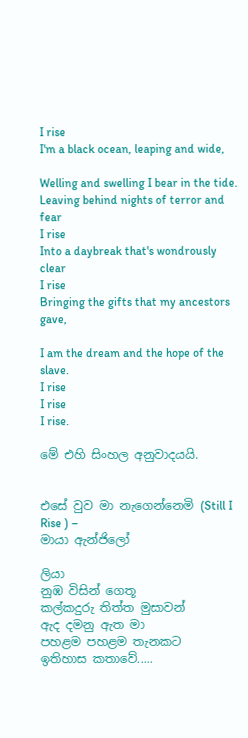I rise
I'm a black ocean, leaping and wide,

Welling and swelling I bear in the tide.
Leaving behind nights of terror and fear
I rise
Into a daybreak that's wondrously clear
I rise
Bringing the gifts that my ancestors gave,

I am the dream and the hope of the slave.
I rise
I rise
I rise.

මේ එහි සිංහල අනුවාදයයි.


එසේ වුව මා නැගෙන්නෙමි (Still I Rise ) –
මායා ඇන්ජිලෝ

ලියා
නුඹ විසින් ගෙතූ
කල්කදුරු තිත්ත මුසාවන්
ඇද දමනු ඇත මා
පහළම පහළම තැනකට
ඉතිහාස කතාවේ.....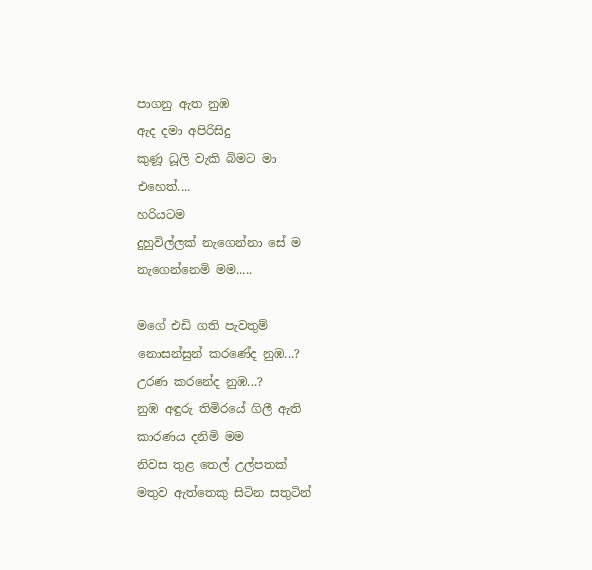පාගනු ඇත නුඹ
ඇද දමා අපිරිසිදු
කුණූ ධූලි වැකි බිමට මා
එහෙත්....
හරියටම
දුහුවිල්ලක් නැගෙන්නා සේ ම
නැගෙන්නෙමි මම.....

මගේ එඩි ගති පැවතුම්
නොසන්සුන් කරණේද නුඹ...?
උරණ කරනේද නුඹ...?
නුඹ අඳුරු තිමිරයේ ගිලී ඇති
කාරණය දනිමි මම
නිවස තුළ තෙල් උල්පතක්
මතුව ඇත්තෙකු සිටින සතුටින්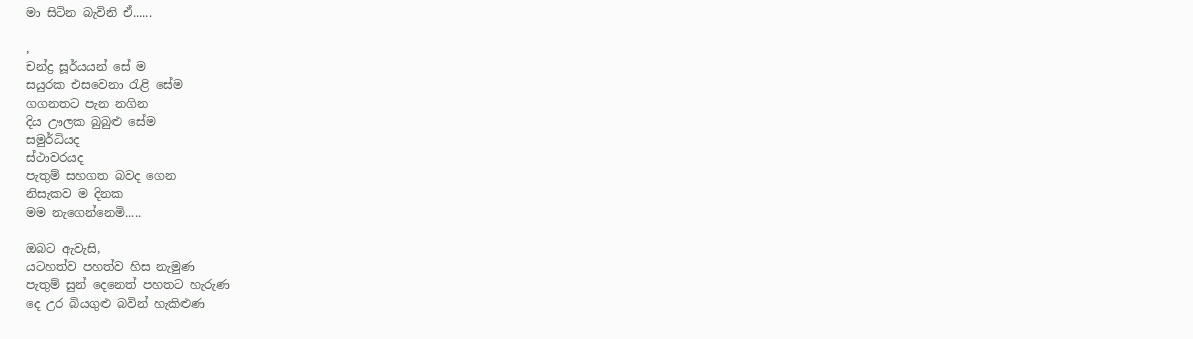මා සිටින බැවිනි ඒ......

,
චන්ද්‍ර සූර්යයන් සේ ම
සයුරක එසවෙනා රැළි සේම
ගගනතට පැන නගින
දිය ඌලක බුබුළු සේම
සමුර්ධියද
ස්ථාවරයද
පැතුම් සහගත බවද ගෙන
නිසැකව ම දිනක
මම නැගෙන්නෙමි.....

ඔබට ඇවැසි,
යටහත්ව පහත්ව හිස නැමුණ
පැතුම් සුන් දෙනෙත් පහතට හැරුණ
දෙ උර බියගුළු බවින් හැකිළුණ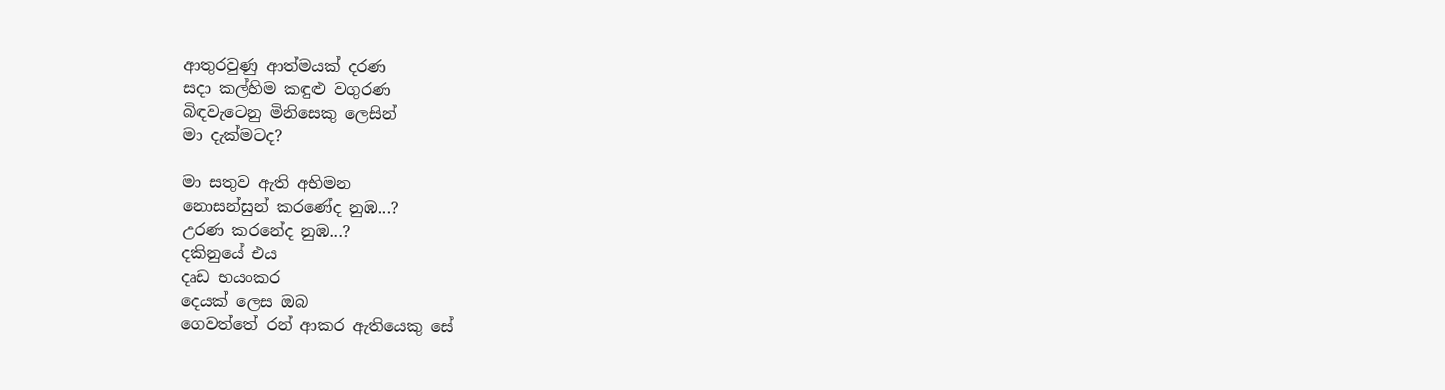ආතුරවුණු ආත්මයක් දරණ
සදා කල්හිම කඳුළු වගුරණ
බිඳවැටෙනු මිනිසෙකු ලෙසින්
මා දැක්මටද?

මා සතුව ඇති අභිමන
නොසන්සුන් කරණේද නුඹ...?
උරණ කරනේද නුඹ...?
දකිනුයේ එය
දෘඩ භයංකර
දෙයක් ලෙස ඔබ
ගෙවත්තේ රන් ආකර ඇතියෙකු සේ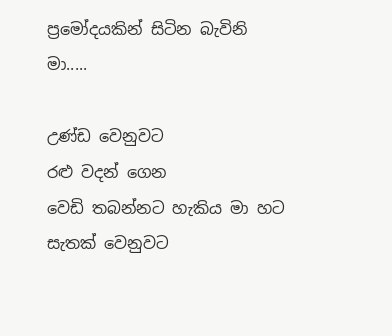ප්‍රමෝදයකින් සිටින බැවිනි මා.....

උණ්ඩ වෙනුවට
රළු වදන් ගෙන
වෙඩි තබන්නට හැකිය මා හට
සැතක් වෙනුවට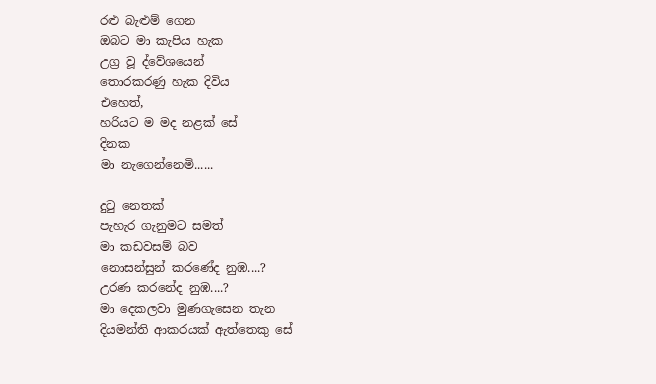රළු බැළුම් ගෙන
ඔබට මා කැපිය හැක
උග්‍ර වූ ද්වේශයෙන්
තොරකරණු හැක දිවිය
එහෙත්,
හරියට ම මද නළක් සේ
දිනක
මා නැගෙන්නෙමි......

දුටු නෙතක්
පැහැර ගැනුමට සමත්
මා කඩවසම් බව
නොසන්සුන් කරණේද නුඹ....?
උරණ කරනේද නුඹ....?
මා දෙකලවා මුණගැසෙන තැන
දියමන්ති ආකරයක් ඇත්තෙකු සේ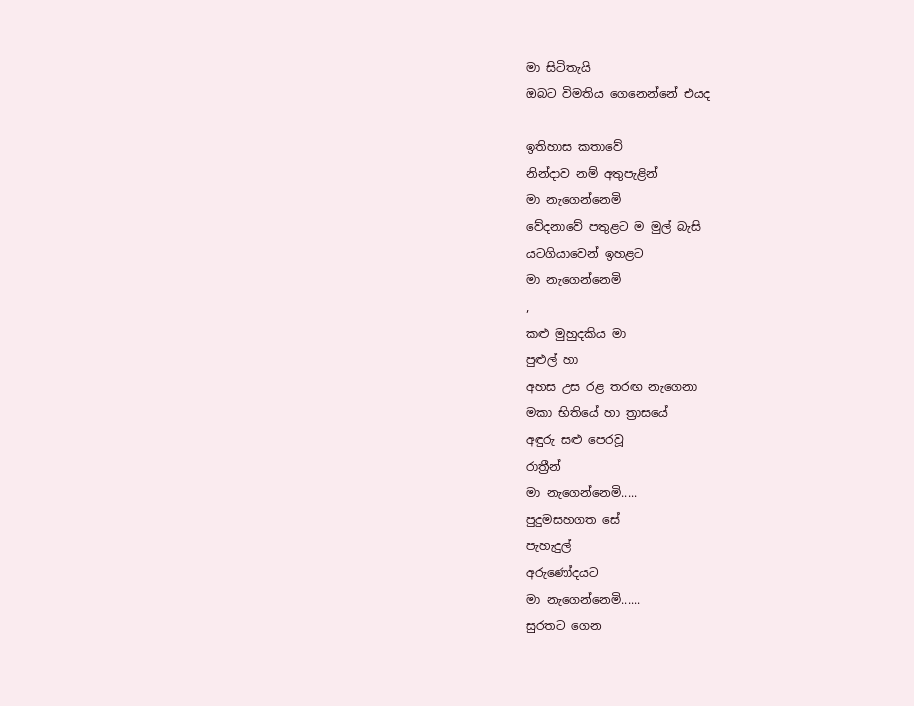මා සිටිතැයි
ඔබට විමතිය ගෙනෙන්නේ එයද

ඉතිහාස කතාවේ
නින්දාව නම් අතුපැළින්
මා නැගෙන්නෙමි
වේදනාවේ පතුළට ම මුල් බැසි
යටගියාවෙන් ඉහළට
මා නැගෙන්නෙමි
,
කළු මුහුදකිය මා
පුළුල් හා
අහස උස රළ තරඟ නැගෙනා
මකා භිතියේ හා ත්‍රාසයේ
අඳුරු සළු පෙරවූ
රාත්‍රීන්
මා නැගෙන්නෙමි.....
පුදුමසහගත සේ
පැහැදුල්
අරුණෝදයට
මා නැගෙන්නෙමි......
සුරතට ගෙන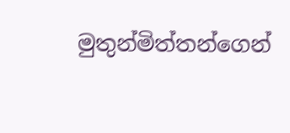මුතුන්මිත්තන්ගෙන්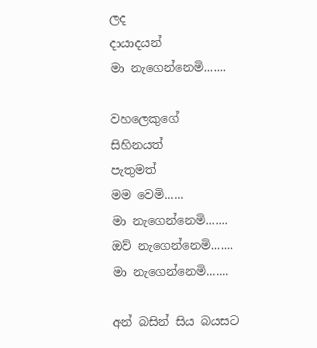ලද
දායාදයන්
මා නැගෙන්නෙමි.......

වහලෙකුගේ
සිහිනයත්
පැතුමත්
මම වෙමි......
මා නැගෙන්නෙමි.......
ඔව් නැගෙන්නෙමි.......
මා නැගෙන්නෙමි.......

අන් බසින් සිය බයසට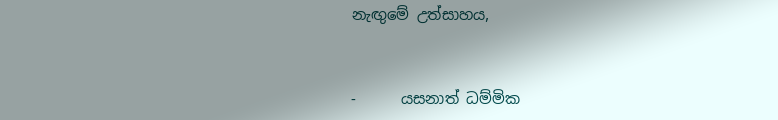නැඟුමේ උත්සාහය,



-      යසනාත් ධම්මික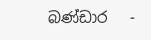බණ්ඩාර   -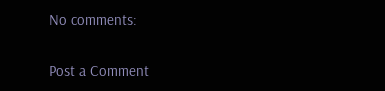No comments:

Post a Comment